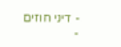- דיני חוזים
-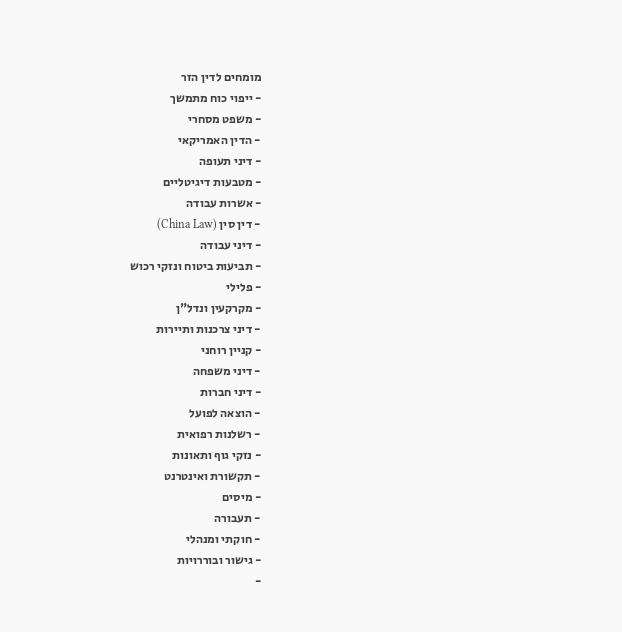מומחים לדין הזר
- ייפוי כוח מתמשך
- משפט מסחרי
- הדין האמריקאי
- דיני תעופה
- מטבעות דיגיטליים
- אשרות עבודה
- דין סין (China Law)
- דיני עבודה
- תביעות ביטוח ונזקי רכוש
- פלילי
- מקרקעין ונדל"ן
- דיני צרכנות ותיירות
- קניין רוחני
- דיני משפחה
- דיני חברות
- הוצאה לפועל
- רשלנות רפואית
- נזקי גוף ותאונות
- תקשורת ואינטרנט
- מיסים
- תעבורה
- חוקתי ומנהלי
- גישור ובוררויות
-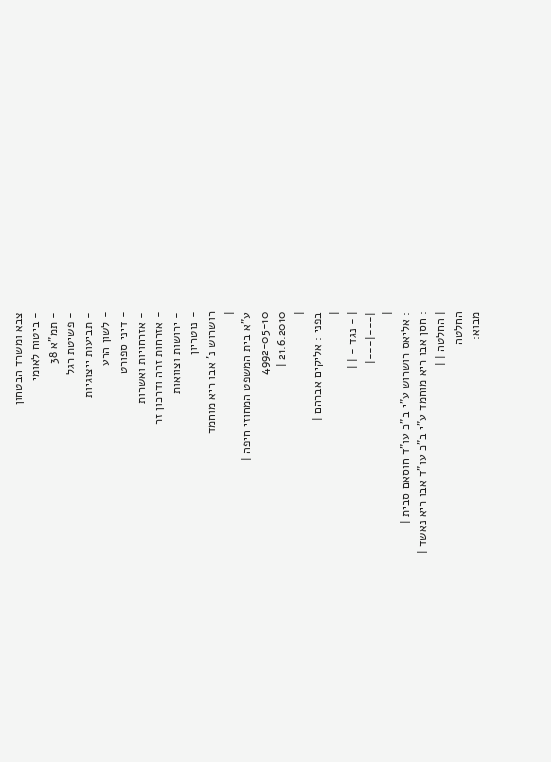צבא ומשרד הבטחון
- ביטוח לאומי
- תמ"א 38
- פשיטת רגל
- תביעות ייצוגיות
- לשון הרע
- דיני ספורט
- אזרחויות ואשרות
- אזרחות זרה ודרכון זר
- ירושות וצוואות
- נוטריון
רושרוש נ' אבו ריא מוחמד
|
ע"א בית המשפט המחוזי חיפה |
4992-05-10
21.6.2010 |
|
בפני : אליקים אברהם |
|
| - נגד - | |
|---|---|
|
: אליאס רושרוש ע"י ב"כ עו"ד חוסאם סבית |
: חסן אבו ריא מוחמד ע"י ב"כ עו"ד אבו ריא נאשד |
| החלטה | |
החלטה
מבוא: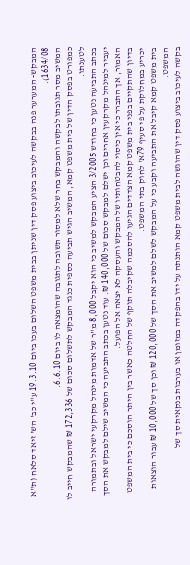המבקש- המערער פנה בבקשה לעיכוב ביצוע פסק דין שניתן בבית משפט השלום בעכו ביום 19.3.10 ע"י כב' הש' זיאד סלאח (ת"א 1634/08).
המשיב מסר תגובתו לבקשה והמבקש בחר שלא למסור תשובה לתגובה שהומצאה לו ביום 6.6.10.
כמפורט בפסק הדין של בית משפט קמא, המשיב הגיש תביעה כספית כנגד המבקש לתשלום סכום של 172,336 ₪ שהמבקש חייב לו לטענתו.
בכתב התביעה נטען כי בחודש 3/2005 הציע המבקש למשיב כי הוא יקבל 8,000 מ"ר של אדמות מינהל מקרקעי ישראל ובתמורה יעביר למינהל מקרקעין אחרים וכן ישלם למבקש סכום של 140,000 ₪. עוד נטען בכתב התביעה כי המשיב שילם למבקש את הסך האמור, אך התברר כי אין כיסוי להבטחותיו של המבקש והעסקה לא יצאה אל הפועל.
בדיון שהתקיים בפני בית משפט קמא הצדדים הגיעו להסכמה שקיבלה תוקף של החלטה כאשר בין היתר הוסכם כי בית המשפט יכריע במחלוקת על פי סעיף 79א' לחוק בתי המשפט.
בית משפט קמא קיבל את התביעה וקבע כי על המבקש לשלם למשיב את הסך של 120,000 ₪ וכן סך של 10,000 ₪ עבור הוצאות המשפט.
בקשה לעיכוב ביצוע פסק דין שהוגשה לבית משפט קמא הותנתה על ידו בהפקדה במזומן או בערבות בנקאית סך של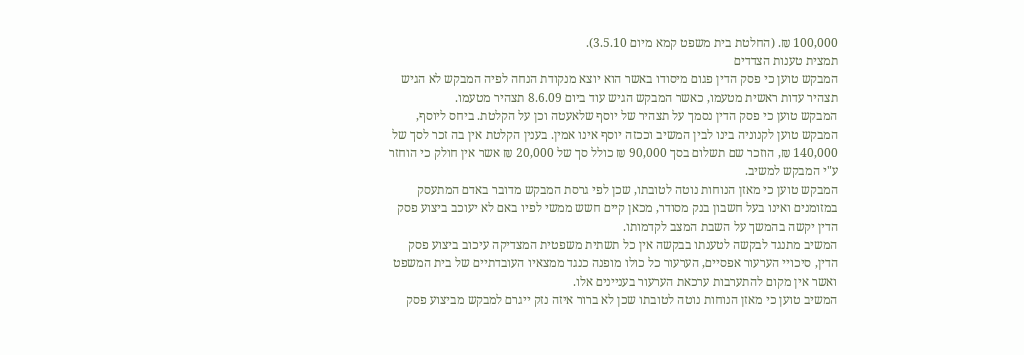100,000 ₪. (החלטת בית משפט קמא מיום 3.5.10).
תמצית טענות הצדדים
המבקש טוען כי פסק הדין פגום מיסודו באשר הוא יוצא מנקודת הנחה לפיה המבקש לא הגיש תצהיר עדות ראשית מטעמו, כאשר המבקש הגיש עוד ביום 8.6.09 תצהיר מטעמו.
המבקש טוען כי פסק הדין נסמך על תצהיר של יוסף שלאעטה וכן על הקלטת. ביחס ליוסף, המבקש טוען לקנוניה בינו לבין המשיב וככזה יוסף אינו אמין. בענין הקלטת אין בה זכר לסך של 140,000 ₪, הוזכר שם תשלום בסך 90,000 ₪ כולל סך של 20,000 ₪ אשר אין חולק כי הוחזר ע"י המבקש למשיב.
המבקש טוען כי מאזן הנוחות נוטה לטובתו, שכן לפי גרסת המבקש מדובר באדם המתעסק במזומנים ואינו בעל חשבון בנק מסודר, מכאן קיים חשש ממשי לפיו באם לא יעוכב ביצוע פסק הדין יקשה בהמשך על השבת המצב לקדמותו.
המשיב מתנגד לבקשה לטענתו בבקשה אין כל תשתית משפטית המצדיקה עיכוב ביצוע פסק הדין, סיכויי הערעור אפסיים, הערעור כל כולו מופנה כנגד ממצאיו העובדתיים של בית המשפט ואשר אין מקום להתערבות ערכאת הערעור בעניינים אלו.
המשיב טוען כי מאזן הנוחות נוטה לטובתו שכן לא ברור איזה נזק ייגרם למבקש מביצוע פסק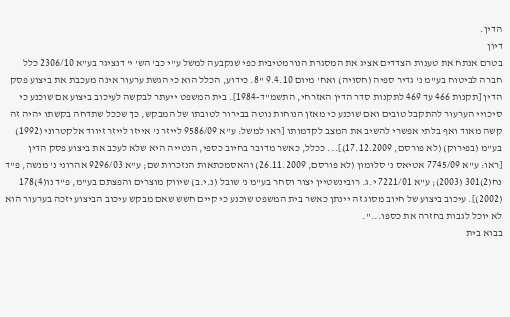הדין.
דיון
בטרם אנתח את טענות הצדדים אציג את המסגרת הנורמטיבית כפי שנקבעה למשל ע"י כב' הש' י' דנציגר בע"א 2306/10 כלל חברה לביטוח בע"מ נ' גדיר ספיה (חסויה) ואח' מיום 9.4.10 "8. כידוע, הכלל הוא כי הגשת ערעור אינה מעכבת את ביצוע פסק הדין [תקנות 466 עד 469 לתקנות סדר הדין האזרחי, התשמ"ד-1984]. בית המשפט ייעתר לבקשה לעיכוב ביצוע אם שוכנע כי סיכויי הערעור להתקבל טובים ואם שוכנע כי מאזן הנוחות נוטה בבירור לטובתו של המבקש, כך שככל שתדחה בקשתו יהיה זה קשה מאוד ואף בלתי אפשרי להשיב את המצב לקדמותו [ראו למשל: ע"א 9586/09 לייזר נ' אייזו לייזר זיווד אלקטרוני (1992) בע"מ (בפירוק) (לא פורסם, 17.12.2009)]... ככלל, כאשר מדובר בחיוב כספי, הנטייה היא שלא לעכב את ביצוע פסק הדין [ראו: ע"א 7745/09 אטיאס נ' סלומון (לא פורסם, 26.11.2009) והאסמכתאות הנזכרות שם; ע"א 9296/03 אהרוני נ' מנשה, פ"ד נח(2)301 (2003); ע"א 7221/01 י.ג. רובינשטיין יצור וסחר בע"מ נ' שובל (נ.י.ב) שיווק מוצרים והפצתם בע"מ, פ"ד נו(4)178 (2002)]. עיכוב ביצוע של חיוב מסוג זה יינתן כאשר בית המשפט שוכנע כי קיים חשש שאם מבקש עיכוב הביצוע יזכה בערעור הוא לא יוכל לגבות בחזרה את כספו...".
בבוא בית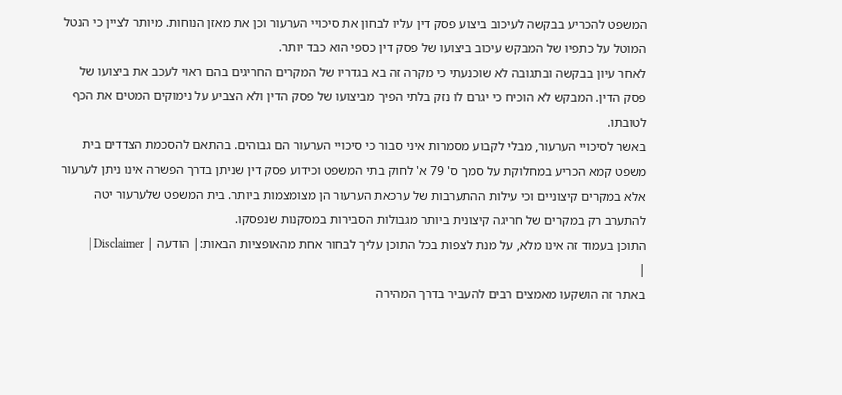המשפט להכריע בבקשה לעיכוב ביצוע פסק דין עליו לבחון את סיכויי הערעור וכן את מאזן הנוחות. מיותר לציין כי הנטל המוטל על כתפיו של המבקש עיכוב ביצועו של פסק דין כספי הוא כבד יותר.
לאחר עיון בבקשה ובתגובה לא שוכנעתי כי מקרה זה בא בגדריו של המקרים החריגים בהם ראוי לעכב את ביצועו של פסק הדין. המבקש לא הוכיח כי יגרם לו נזק בלתי הפיך מביצועו של פסק הדין ולא הצביע על נימוקים המטים את הכף לטובתו.
באשר לסיכויי הערעור, מבלי לקבוע מסמרות איני סבור כי סיכויי הערעור הם גבוהים. בהתאם להסכמת הצדדים בית משפט קמא הכריע במחלוקת על סמך ס' 79 א' לחוק בתי המשפט וכידוע פסק דין שניתן בדרך הפשרה אינו ניתן לערעור אלא במקרים קיצוניים וכי עילות ההתערבות של ערכאת הערעור הן מצומצמות ביותר. בית המשפט שלערעור יטה להתערב רק במקרים של חריגה קיצונית ביותר מגבולות הסבירות במסקנות שנפסקו.
התוכן בעמוד זה אינו מלא, על מנת לצפות בכל התוכן עליך לבחור אחת מהאופציות הבאות:| הודעה | Disclaimer |
|
באתר זה הושקעו מאמצים רבים להעביר בדרך המהירה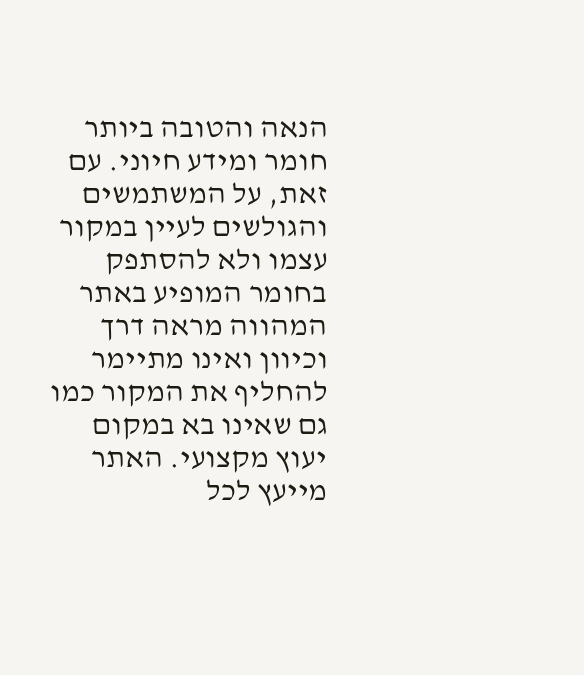הנאה והטובה ביותר חומר ומידע חיוני. עם זאת, על המשתמשים והגולשים לעיין במקור עצמו ולא להסתפק בחומר המופיע באתר המהווה מראה דרך וכיוון ואינו מתיימר להחליף את המקור כמו גם שאינו בא במקום יעוץ מקצועי. האתר מייעץ לכל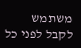משתמש לקבל לפני כל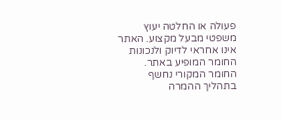פעולה או החלטה יעוץ משפטי מבעל מקצוע. האתר אינו אחראי לדיוק ולנכונות החומר המופיע באתר. החומר המקורי נחשף בתהליך ההמרה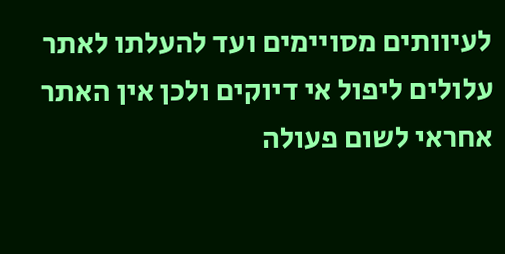לעיוותים מסויימים ועד להעלתו לאתר עלולים ליפול אי דיוקים ולכן אין האתר אחראי לשום פעולה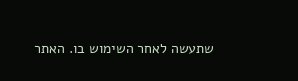שתעשה לאחר השימוש בו. האתר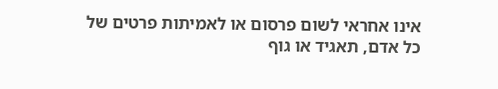אינו אחראי לשום פרסום או לאמיתות פרטים של כל אדם, תאגיד או גוף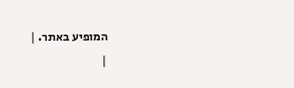המופיע באתר. |
|